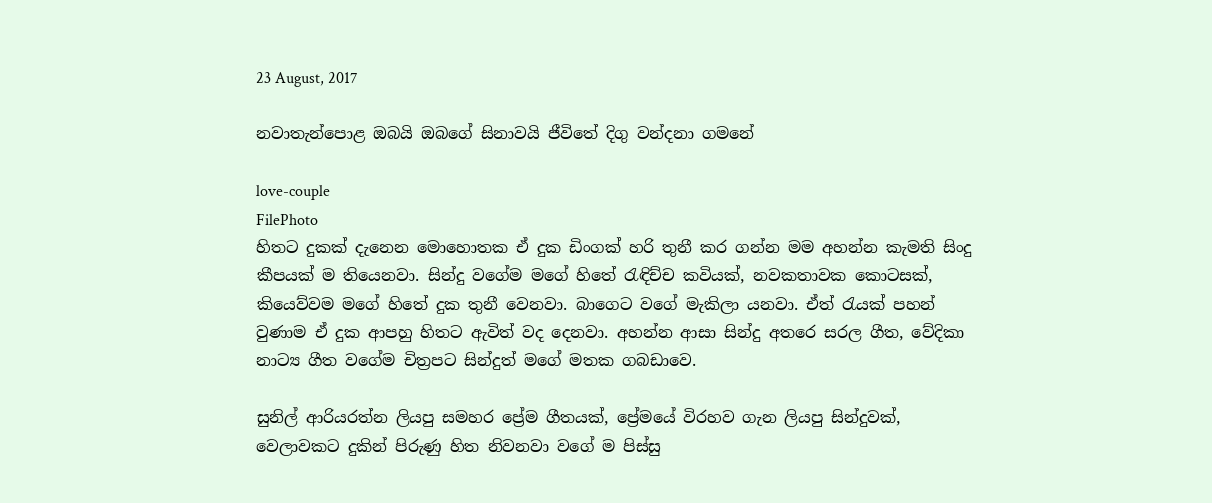23 August, 2017

නවාතැන්පොළ ඔබයි ඔබගේ සිනාවයි ජීවිතේ දිගු වන්දනා ගමනේ

love-couple
FilePhoto
හිතට දුකක් දැනෙන මොහොතක ඒ දුක ඩිංගක් හරි තුනී කර ගන්න මම අහන්න කැමති සිංදු කීපයක් ම තියෙනවා. සින්දු වගේම මගේ හිතේ රැඳිච්ච කවියක්, නවකතාවක කොටසක්, කියෙව්වම මගේ හිතේ දුක තුනී වෙනවා. බාගෙට වගේ මැකිලා යනවා. ඒත් රැයක් පහන් වුණාම ඒ දුක ආපහු හිතට ඇවිත් වද දෙනවා. අහන්න ආසා සින්දු අතරෙ සරල ගීත, වේදිකා නාට්‍ය ගීත වගේම චිත්‍රපට සින්දුත් මගේ මතක ගබඩාවෙ.

සුනිල් ආරියරත්න ලියපු සමහර ප්‍රේම ගීතයක්, ප්‍රේමයේ විරහව ගැන ලියපු සින්දුවක්, වෙලාවකට දුකින් පිරුණු හිත නිවනවා වගේ ම පිස්සු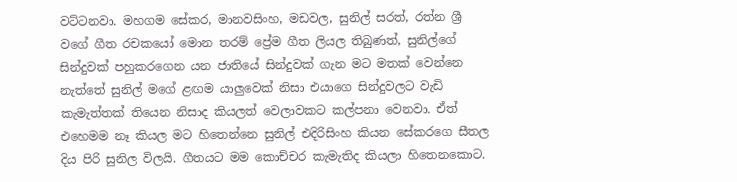වට්ටනවා. මහගම සේකර, මානවසිංහ, මඩවල, සුනිල් සරත්, රත්න ශ්‍රී වගේ ගීත රචකයෝ මොන තරම් ප්‍රේම ගීත ලියල තිබුණත්, සුනිල්ගේ සින්දුවක් පහුකරගෙන යන ජාතියේ සින්දුවක් ගැන මට මතක් වෙන්නෙ නැත්තේ සුනිල් මගේ ළඟම යාලුවෙක් නිසා එයාගෙ සින්දුවලට වැඩි කැමැත්තක් තියෙන නිසාද කියලත් වෙලාවකට කල්පනා වෙනවා. ඒත් එහෙමම නෑ කියල මට හිතෙන්නෙ සුනිල් එදිරිසිංහ කියන සේකරගෙ සීතල දිය පිරි සුනිල විලයි. ගීතයට මම කොච්චර කැමැතිද කියලා හිතෙනකොට.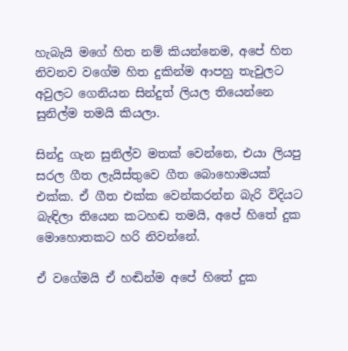හැබැයි මගේ හිත නම් කියන්නෙම, අපේ හිත නිවනව වගේම හිත දුකින්ම ආපහු තැවුලට අවුලට ගෙනියන සින්දුත් ලියල තියෙන්නෙ සුනිල්ම තමයි කියලා.

සින්දු ගැන සුනිල්ව මතක් වෙන්නෙ, එයා ලියපු සරල ගීත ලැයිස්තුවෙ ගීත බොහොමයක් එක්ක. ඒ ගීත එක්ක වෙන්කරන්න බැරි විදියට බැඳිලා තියෙන කටහඬ තමයි‍, අපේ හිතේ දුක මොහොතකට හරි නිවන්නේ.

ඒ වගේමයි ඒ හඬින්ම අපේ හිතේ දුක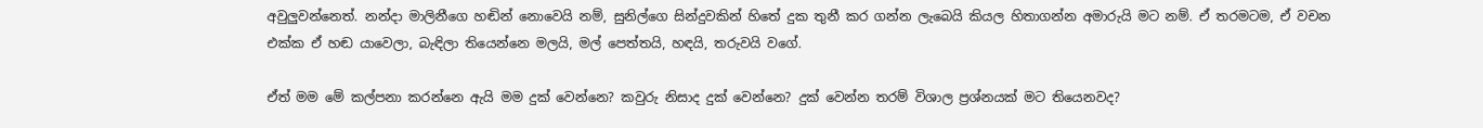අවුලුවන්නෙත්. නන්දා මාලිනීගෙ හඬින් නොවෙයි නම්, සුනිල්ගෙ සින්දුවකින් හිතේ දුක තුනී කර ගන්න ලැබෙයි කියල හිතාගන්න අමාරුයි මට නම්. ඒ තරමටම, ඒ වචන එක්ක ඒ හඬ යාවෙලා, බැඳිලා තියෙන්නෙ මලයි, මල් පෙත්තයි, හඳයි, තරුවයි වගේ.

ඒත් මම මේ කල්පනා කරන්නෙ ඇයි මම දුක් වෙන්නෙ? කවුරු නිසාද දුක් වෙන්නෙ? දුක් වෙන්න තරම් විශාල ප්‍රශ්නයක් මට තියෙනවද?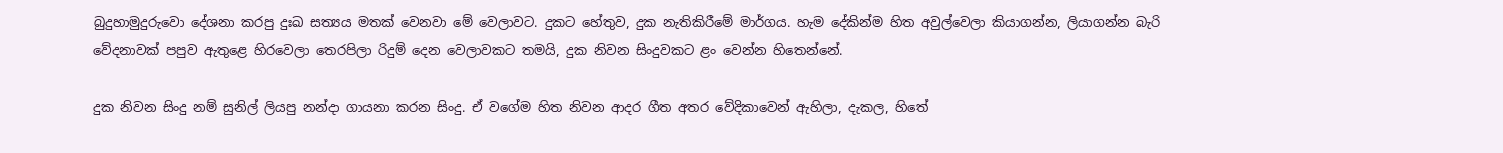බුදුහාමුදුරුවො දේශනා කරපු දුඃඛ සත්‍යය මතක් වෙනවා මේ වෙලාවට. දුකට හේතුව, දුක නැතිකිරීමේ මාර්ගය. හැම දේකින්ම හිත අවුල්වෙලා කියාගන්න, ලියාගන්න බැරි වේදනාවක් පපුව ඇතුළෙ හිරවෙලා තෙරපිලා රිදුම් දෙන වෙලාවකට තමයි, දුක නිවන සිංදුවකට ළං වෙන්න හිතෙන්නේ.

දුක නිවන සිංදු නම් සුනිල් ලියපු නන්දා ගායනා කරන සිංදු. ඒ වගේම හිත නිවන ආදර ගීත අතර වේදිකාවෙන් ඇහිලා, දැකල, හිතේ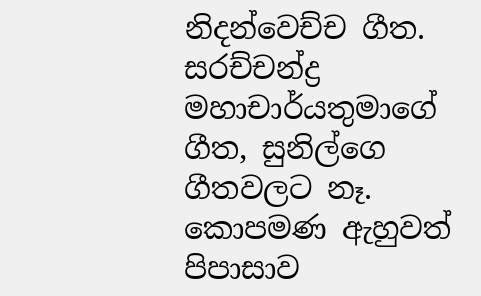නිදන්වෙච්ච ගීත. සරච්චන්ද්‍ර මහාචාර්යතුමාගේ ගීත, සුනිල්ගෙ ගීතවලට නෑ. කොපමණ ඇහුවත් පිපාසාව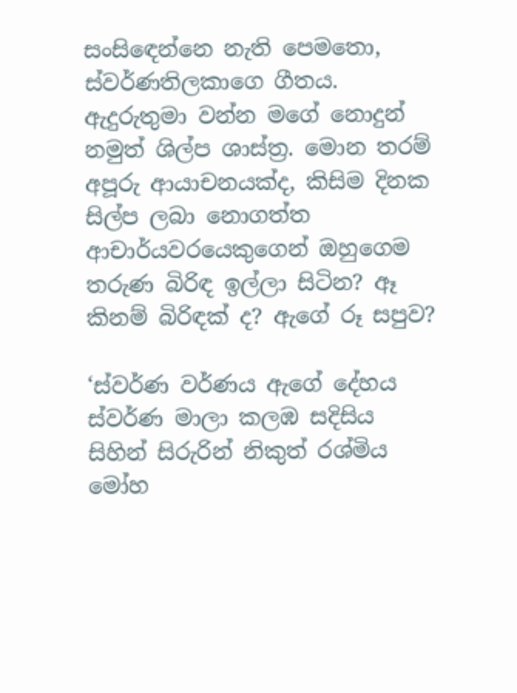සංසි‍ඳෙන්නෙ නැති පෙමතො, ස්වර්ණතිලකාගෙ ගීතය. ඇදුරුතුමා වන්න මගේ නොදුන් නමුත් ශිල්ප ශාස්ත්‍ර. මොන තරම් අපූරු ආයාචනයක්ද, කිසිම දිනක සිල්ප ලබා නොගත්ත ආචාර්යවරයෙකුගෙන් ඔහුගෙම තරුණ බිරිඳ ඉල්ලා සිටින? ඈ කිනම් බිරිඳක් ද? ඇගේ රූ සපුව?

‘ස්වර්ණ වර්ණය ඇගේ දේහය
ස්වර්ණ මාලා කලඹ සදිසිය
සිහින් සිරුරින් නිකුත් රශ්මිය
මෝහ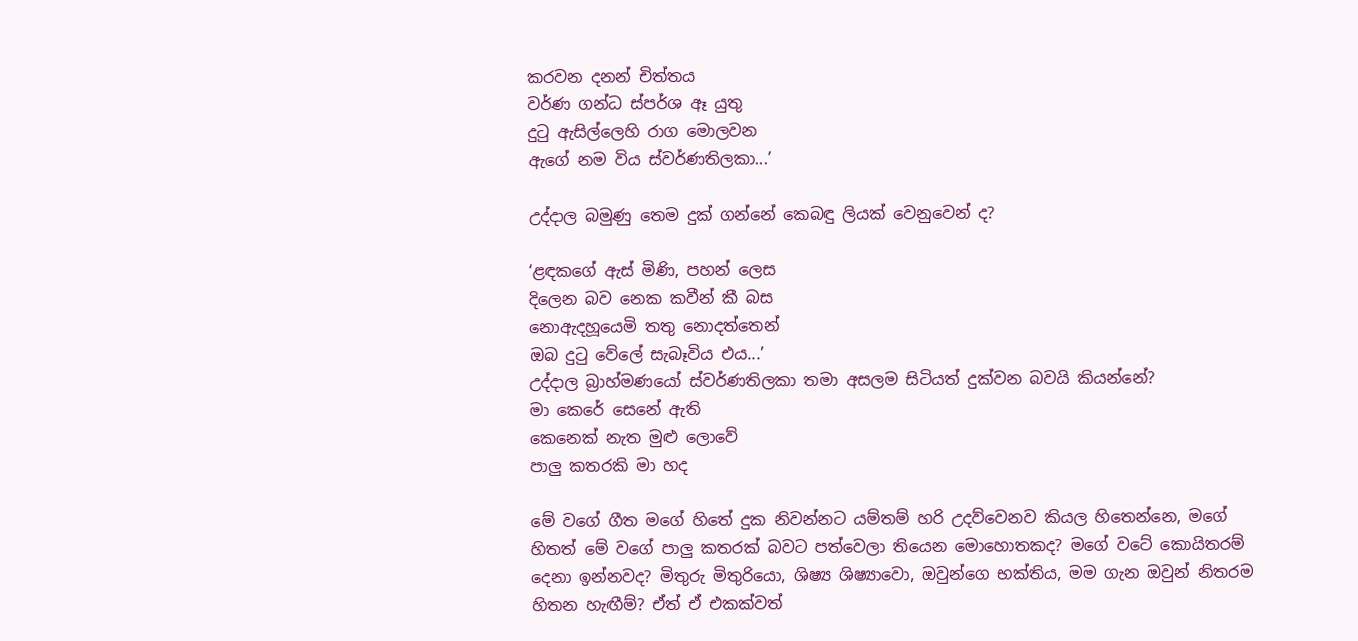කරවන දනන් චිත්තය
වර්ණ ගන්ධ ස්පර්ශ ඈ යුතු
දුටු ඇසි‍ල්ලෙහි රාග මොලවන
ඇගේ නම විය ස්වර්ණතිලකා...’

උද්දාල බමුණු තෙම දුක් ගන්නේ කෙබඳු ලියක් වෙනුවෙන් ද?

‘ළඳකගේ ඇස් මිණි, පහන් ලෙස
දිලෙන බව නෙක කවීන් කී බස
නොඇදහූයෙමි තතු නොදත්තෙන්
ඔබ දුටු වේලේ සැබෑවිය එය...’
උද්දාල බ්‍රාහ්මණයෝ ස්වර්ණතිලකා තමා අසලම සිටියත් දුක්වන බවයි කියන්නේ?
මා කෙරේ සෙනේ ඇති
කෙනෙක් නැත මුළු ලොවේ
පාලු කතරකි මා හද

මේ වගේ ගීත මගේ හිතේ දුක නිවන්නට යම්තම් හරි උදව්වෙනව කියල හිතෙන්නෙ, මගේ හිතත් මේ වගේ පාලු කතරක් බවට පත්වෙලා තියෙන මොහොතකද? මගේ වටේ කොයිතරම් දෙනා ඉන්නවද? මිතුරු මිතුරියො, ශිෂ්‍ය ශිෂ්‍යාවො, ඔවුන්ගෙ භක්තිය, මම ගැන ඔවුන් නිතරම හිතන හැඟීම්? ඒත් ඒ එකක්වත්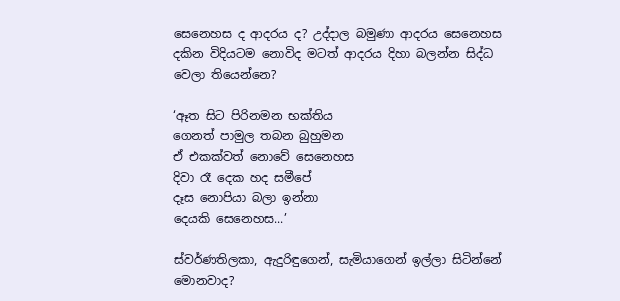සෙනෙහස ද ආදරය ද? උද්දාල බමුණා ආදරය සෙනෙහස දකින විදියටම නොවිද මටත් ආදරය දිහා බලන්න සිද්ධ වෙලා තියෙන්නෙ?

‘ඈත සිට පිරිනමන භක්තිය
ගෙනත් පාමුල තබන බුහුමන
ඒ එකක්වත් නොවේ සෙනෙහස
දිවා රෑ දෙක හද සමීපේ
දෑස නොපියා බලා ඉන්නා
දෙයකි සෙනෙහස...’

ස්වර්ණතිලකා, ඇදුරිඳුගෙන්, සැමියාගෙන් ඉල්ලා සිටින්නේ මොනවාද?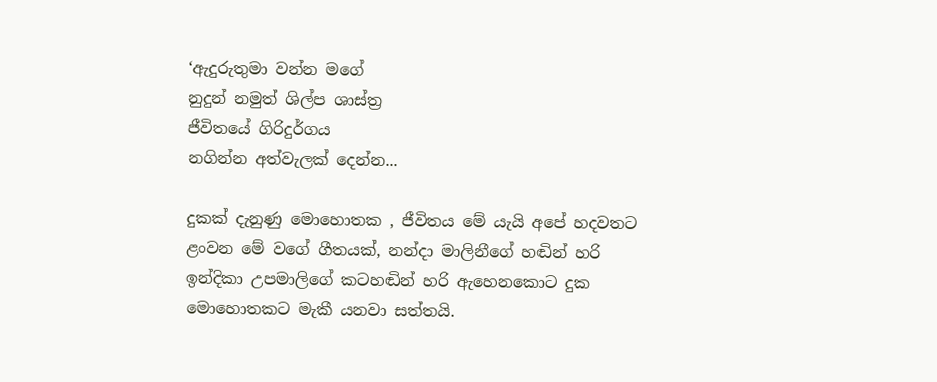‘ඇදුරුතුමා වන්න මගේ
නුදුන් නමුත් ශිල්ප ශාස්ත්‍ර
ජීවිතයේ ගිරිදුර්ගය
නගින්න අත්වැලක් දෙන්න...

දුකක් දැනුණු මොහොතක , ජීවිතය මේ යැයි අපේ හදවතට ළංවන මේ වගේ ගීතයක්, නන්දා මාලිනීගේ හඬින් හරි ඉන්දිකා උපමාලිගේ කටහඬින් හරි ඇහෙනකොට දුක මොහොතකට මැකී යනවා සත්තයි.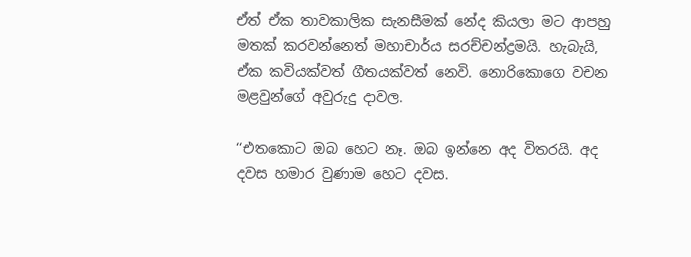ඒත් ඒක තාවකාලික සැනසීමක් නේද කියලා මට ආපහු මතක් කරවන්නෙත් මහාචාර්ය සරච්චන්ද්‍රමයි. හැබැයි, ඒක කවියක්වත් ගීතයක්වත් නෙවි. නොරිකොගෙ වචන මළවුන්ගේ අවුරුදු දාවල.

‘‘එතකොට ඔබ හෙට නෑ. ඔබ ඉන්නෙ අද විතරයි. අද දවස හමාර වුණාම හෙට දවස.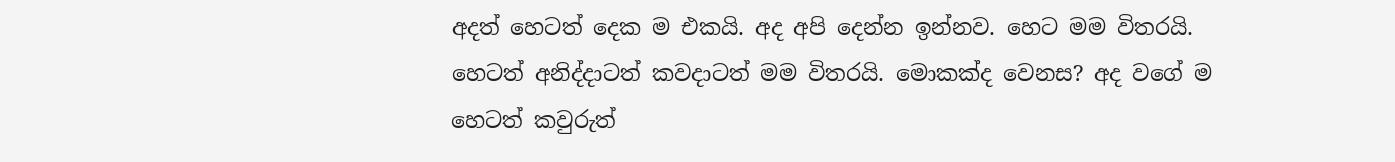අදත් හෙටත් දෙක ම එකයි. අද අපි දෙන්න ඉන්නව. හෙට මම විතරයි. හෙටත් අනිද්දාටත් කවදාටත් මම විතරයි. මොකක්ද වෙනස? අද වගේ ම හෙටත් කවුරුත්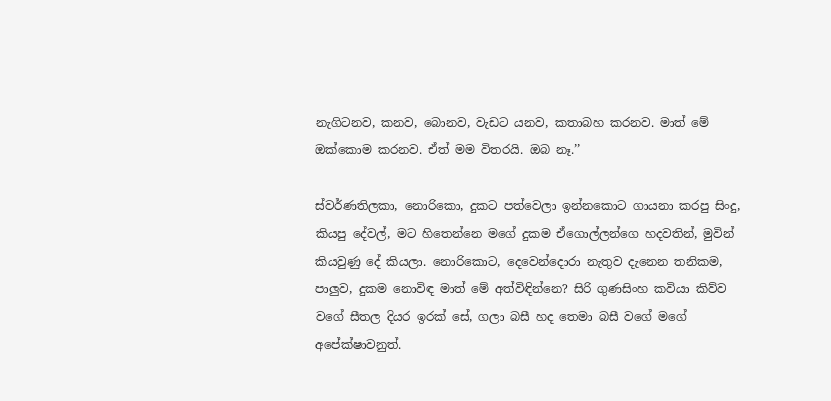නැගිටනව, කනව, බොනව, වැඩට යනව, කතාබහ කරනව. මාත් මේ ඔක්කොම කරනව. ඒත් මම විතරයි. ඔබ නෑ.’’

ස්වර්ණතිලකා, නොරිකො, දුකට පත්වෙලා ඉන්නකොට ගායනා කරපු සිංදු, කියපු දේවල්, මට හිතෙන්නෙ මගේ දුකම ඒගොල්ලන්ගෙ හදවතින්, මුවින් කියවුණු දේ කියලා. නොරිකොට, දෙවෙන්දොරා නැතුව දැනෙන තනිකම, පාලුව, දුකම නොවිඳ මාත් මේ අත්විඳින්නෙ? සිරි ගුණසිංහ කවියා කිව්ව වගේ සීතල දියර ඉරක් සේ, ගලා බසී හද තෙමා බසී වගේ මගේ අපේක්ෂාවනුත්.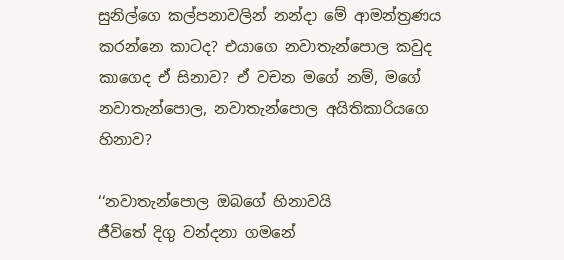සුනිල්ගෙ කල්පනාවලින් නන්දා මේ ආමන්ත්‍රණය කරන්නෙ කාටද? එයාගෙ නවාතැන්පොල කවුද කාගෙද ඒ සිනාව? ඒ වචන මගේ නම්, මගේ නවාතැන්පොල, නවාතැන්පොල අයිතිකාරියගෙ හිනාව?

‘‘නවාතැන්පොල ඔබගේ හිනාවයි
ජීවිතේ දිගු වන්දනා ගමනේ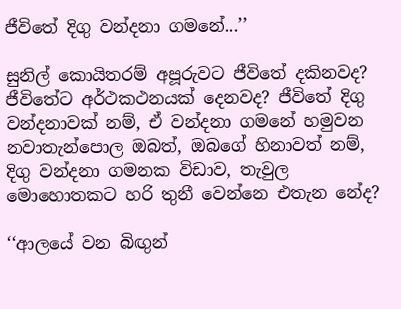ජීවිතේ දිගු වන්දනා ගමනේ...’’

සුනිල් කොයිතරම් අපූරුවට ජීවිතේ දකිනවද? ජීවිතේට අර්ථකථනයක් දෙනවද? ජීවිතේ දිගු වන්දනාවක් නම්, ඒ වන්දනා ගමනේ හමුවන නවාතැන්පොල ඔබත්, ඔබගේ හිනාවත් නම්, දිගු වන්දනා ගමනක විඩාව, තැවුල මොහොතකට හරි තුනී වෙන්නෙ එතැන නේද?

‘‘ආලයේ වන බිඟුන්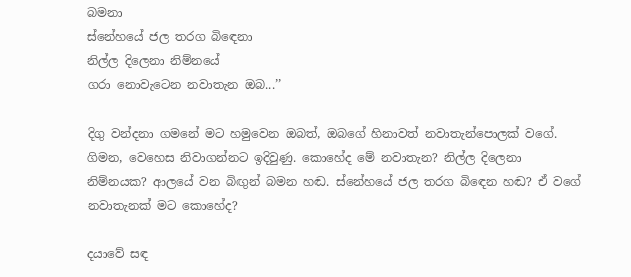බමනා
ස්නේහයේ ජල තරග බිඳෙනා
නිල්ල දිලෙනා නිම්නයේ
ගරා නොවැටෙන නවාතැන ඔබ...’’

දිගු වන්දනා ගමනේ මට හමුවෙන ඔබත්, ඔබගේ හිනාවත් නවාතැන්පොලක් වගේ. ගිමන, වෙහෙස නිවාගන්නට ඉදිවුණු. කොහේද මේ නවාතැන? නිල්ල දිලෙනා නිම්නයක? ආලයේ වන බිඟුන් බමන හඬ. ස්නේහයේ ජල තරග බි‍ඳෙන හඬ? ඒ වගේ නවාතැනක් මට කොහේද?

දයාවේ සඳ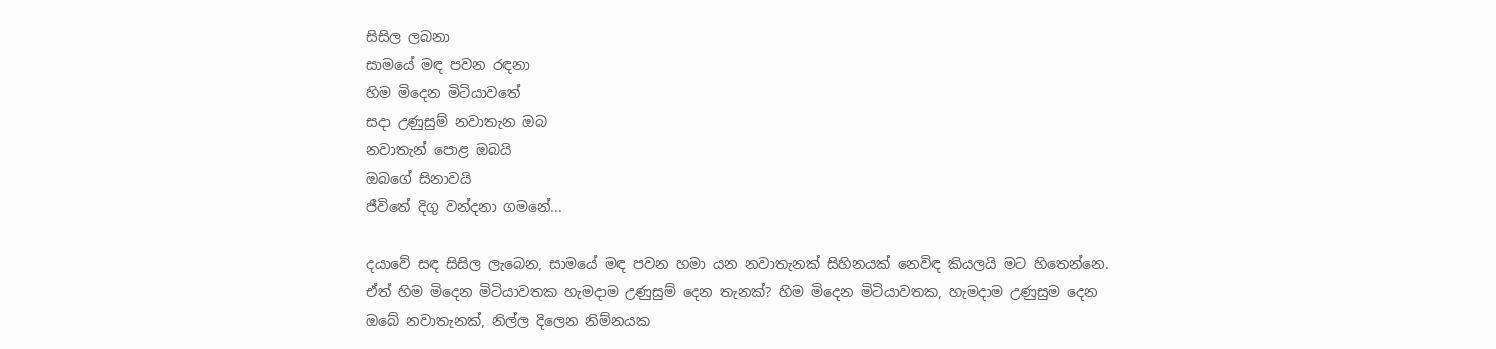සිසිල ලබනා
සාමයේ මඳ පවන රඳනා
හිම මිදෙන මිටියාවතේ
සදා උණුසුම් නවාතැන ඔබ
නවාතැන් පොළ ඔබයි
ඔබගේ සිනාවයි
ජීවිතේ දිගු වන්දනා ගමනේ...

දයාවේ සඳ සිසිල ලැබෙන, සාමයේ මඳ පවන හමා යන නවාතැනක් සිහිනයක් නෙවිඳ කියලයි මට හිතෙන්නෙ. ඒත් හිම මිදෙන මිටියාවතක හැමදාම උණුසුම් දෙන තැනක්? හිම මිදෙන මිටියාවතක, හැමදාම උණුසුම දෙන ඔබේ නවාතැනක්, නිල්ල දිලෙන නිම්නයක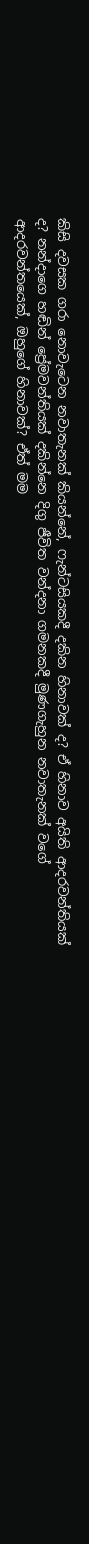කිසි දවසක ගරා නොවැටෙන නවාතැනක් කියන්නේ, ෆැන්ටසියකදී දකින හිනාවක් ද? ඒ හිනාව අයිති ආදරවන්තියක් ද? නන්දාගෙ හඬින් ප්‍රේමවන්තියක් දකින්නෙ දිගු ජීවිත වන්දනා ගමනකදී මුණගැහුන නවාතැනක් වගේ ආදරවන්තයෙක්, ඔහුගේ හිනාවක්? ඒත් මම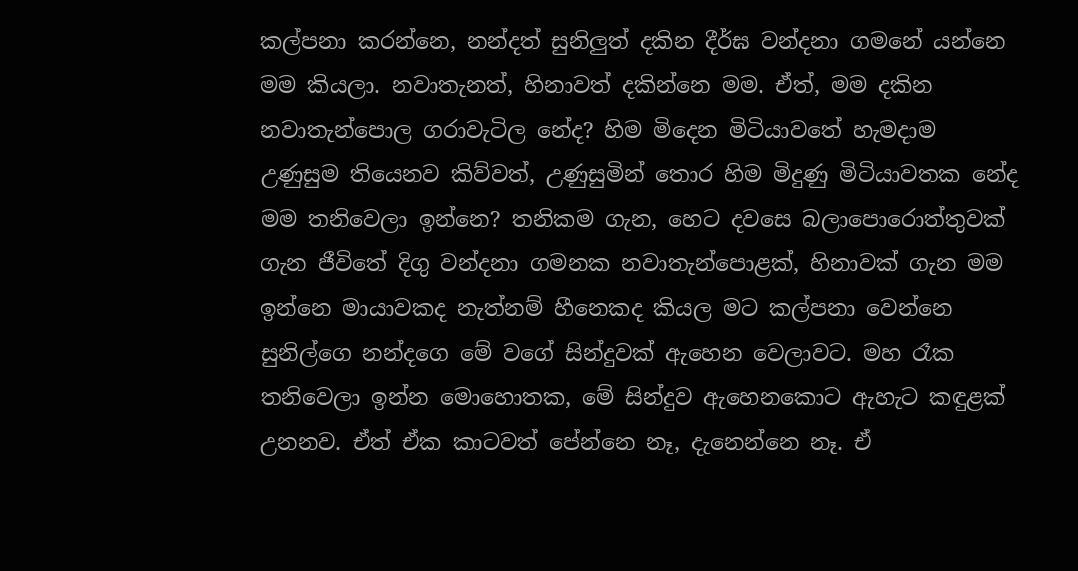කල්පනා කරන්නෙ, නන්දත් සුනිලුත් දකින දීර්ඝ වන්දනා ගමනේ යන්නෙ මම කියලා. නවාතැනත්, හිනාවත් දකින්නෙ මම. ඒත්, මම දකින නවාතැන්පොල ගරාවැටිල නේද? හිම මිදෙන මිටියාවතේ හැමදාම උණුසුම තියෙනව කිව්වත්, උණුසුමින් තොර හිම මිදුණු මිටියාවතක නේද මම තනිවෙලා ඉන්නෙ? තනිකම ගැන, හෙට දවසෙ බලාපොරොත්තුවක් ගැන ජීවිතේ දිගු වන්දනා ගමනක නවාතැන්පොළක්, හිනාවක් ගැන මම ඉන්නෙ මායාවකද නැත්නම් හීනෙකද කියල මට කල්පනා වෙන්නෙ සුනිල්ගෙ නන්දගෙ මේ වගේ සින්දුවක් ඇහෙන වෙලාවට. මහ රෑක තනිවෙලා ඉන්න මොහොතක, මේ සින්දුව ඇහෙනකොට ඇහැට කඳුළක් උනනව. ඒත් ඒක කාටවත් පේන්නෙ නෑ, දැනෙන්නෙ නෑ. ඒ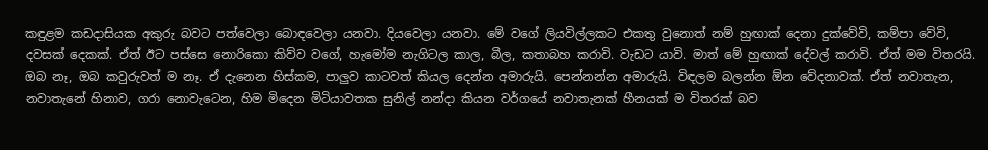කඳුළම කඩදාසියක අකුරු බවට පත්වෙලා බොඳවෙලා යනවා. දියවෙලා යනවා. මේ වගේ ලියවිල්ලකට එකතු වුනොත් නම් හුඟාක් දෙනා දුක්වේවි, කම්පා වේවි, දවසක් දෙකක්. ඒත් ඊට පස්සෙ නොරිකො කිව්ව වගේ, හැමෝම නැගිටල කාල, බීල, කතාබහ කරාවි. වැඩට යාවි. මාත් මේ හුඟාක් දේවල් කරාවි. ඒත් මම විතරයි. ඔබ නෑ, ඔබ කවුරුවත් ම නෑ. ඒ දැනෙන හිස්කම, පාලුව කාටවත් කියල දෙන්න අමාරුයි. පෙන්නන්න අමාරුයි. විඳලම බලන්න ඕන වේදනාවක්. ඒත් නවාතැන, නවාතැනේ හිනාව, ගරා නොවැටෙන, හිම මිදෙන මිටියාවතක සුනිල් නන්දා කියන වර්ගයේ නවාතැනක් හීනයක් ම විතරක් බව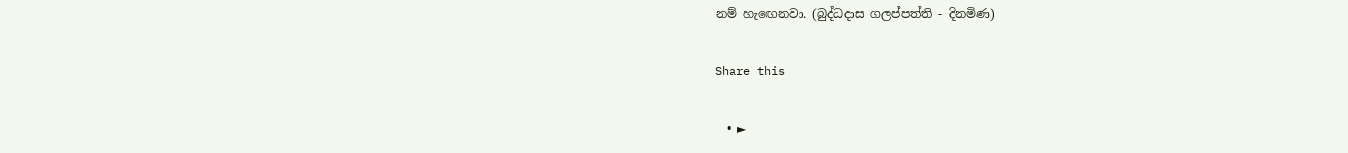නම් හැඟෙනවා. (බුද්ධදාස ගලප්පත්ති - දිනමිණ)

Share this

  • ►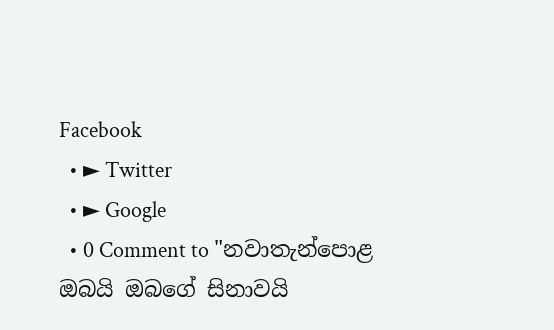Facebook
  • ► Twitter
  • ► Google
  • 0 Comment to "නවාතැන්පොළ ඔබයි ඔබගේ සිනාවයි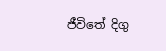ජීවිතේ දිගු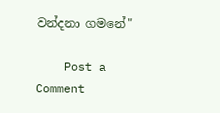වන්දනා ගමනේ"

    Post a Comment